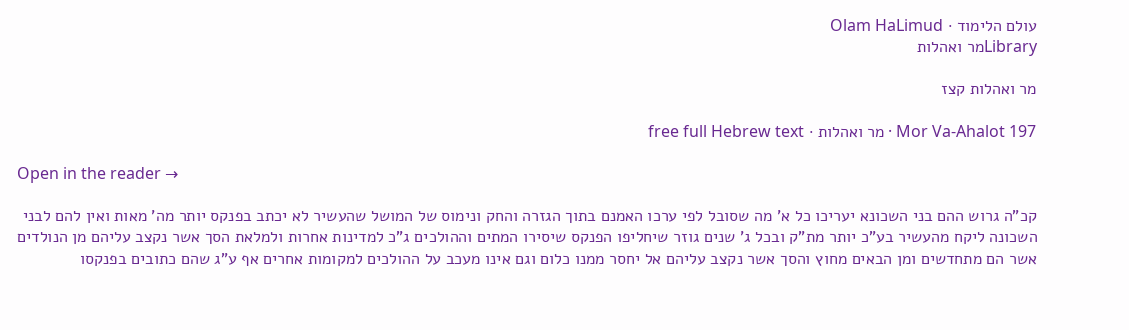עולם הלימוד · Olam HaLimud
Libraryמר ואהלות

מר ואהלות קצז

Mor Va-Ahalot 197 · מר ואהלות · free full Hebrew text

Open in the reader →

קכ"ה גרוש ההם בני השכונא יעריכו כל א' מה שסובל לפי ערכו האמנם בתוך הגזרה והחק ונימוס של המושל שהעשיר לא יכתב בפנקס יותר מה' מאות ואין להם לבני השכונה ליקח מהעשיר בע"כ יותר מת"ק ובכל ג' שנים גוזר שיחליפו הפנקס שיסירו המתים וההולכים ג"כ למדינות אחרות ולמלאת הסך אשר נקצב עליהם מן הנולדים אשר הם מתחדשים ומן הבאים מחוץ והסך אשר נקצב עליהם אל יחסר ממנו כלום וגם אינו מעכב על ההולכים למקומות אחרים אף ע"ג שהם כתובים בפנקסו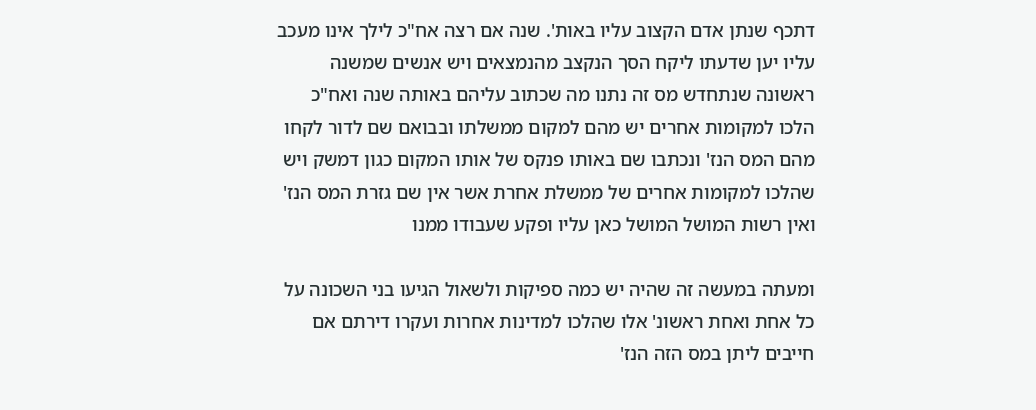דתכף שנתן אדם הקצוב עליו באות'. שנה אם רצה אח"כ לילך אינו מעכב עליו יען שדעתו ליקח הסך הנקצב מהנמצאים ויש אנשים שמשנה ראשונה שנתחדש מס זה נתנו מה שכתוב עליהם באותה שנה ואח"כ הלכו למקומות אחרים יש מהם למקום ממשלתו ובבואם שם לדור לקחו מהם המס הנז' ונכתבו שם באותו פנקס של אותו המקום כגון דמשק ויש שהלכו למקומות אחרים של ממשלת אחרת אשר אין שם גזרת המס הנז' ואין רשות המושל המושל כאן עליו ופקע שעבודו ממנו

ומעתה במעשה זה שהיה יש כמה ספיקות ולשאול הגיעו בני השכונה על כל אחת ואחת ראשונ' אלו שהלכו למדינות אחרות ועקרו דירתם אם חייבים ליתן במס הזה הנז'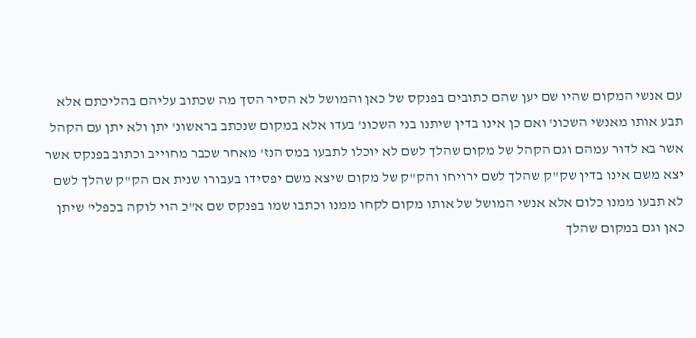עם אנשי המקום שהיו שם יען שהם כתובים בפנקס של כאן והמושל לא הסיר הסך מה שכתוב עליהם בהליכתם אלא תבע אותו מאנשי השכונ' ואם כן אינו בדין שיתנו בני השכונ' בעדו אלא במקום שנכתב בראשונ' יתן ולא יתן עם הקהל אשר בא לדור עמהם וגם הקהל של מקום שהלך לשם לא יוכלו לתבעו במס הנז' מאחר שכבר מחוייב וכתוב בפנקס אשר יצא משם אינו בדין שק"ק שהלך לשם ירויחו והק"ק של מקום שיצא משם יפסידו בעבורו שנית אם הק"ק שהלך לשם לא תבעו ממנו כלום אלא אנשי המושל של אותו מקום לקחו ממנו וכתבו שמו בפנקס שם א"כ הוי לוקה בכפלי' שיתן כאן וגם במקום שהלך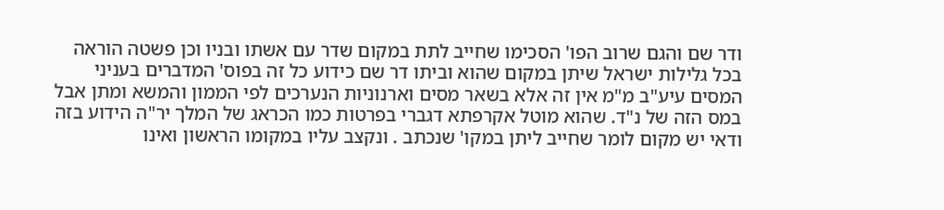ודר שם והגם שרוב הפו' הסכימו שחייב לתת במקום שדר עם אשתו ובניו וכן פשטה הוראה בכל גלילות ישראל שיתן במקום שהוא וביתו דר שם כידוע כל זה בפוס' המדברים בעניני המסים עיע"ב מ"מ אין זה אלא בשאר מסים וארנוניות הנערכים לפי הממון והמשא ומתן אבל במס הזה של נ"ד. שהוא מוטל אקרפתא דגברי בפרטות כמו הכראג של המלך יר"ה הידוע בזה ודאי יש מקום לומר שחייב ליתן במקו' שנכתב . ונקצב עליו במקומו הראשון ואינו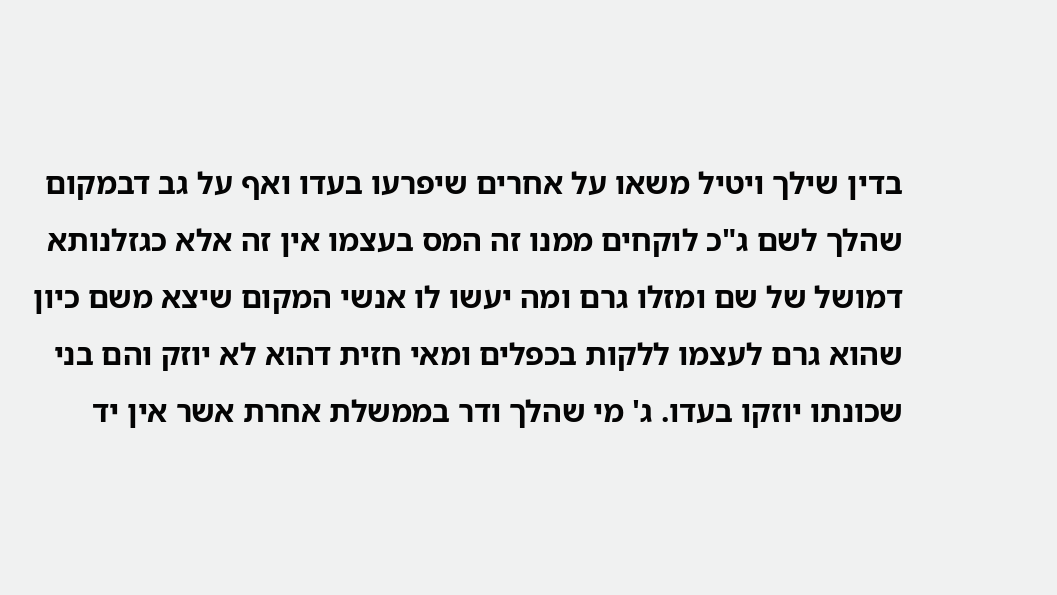בדין שילך ויטיל משאו על אחרים שיפרעו בעדו ואף על גב דבמקום שהלך לשם ג"כ לוקחים ממנו זה המס בעצמו אין זה אלא כגזלנותא דמושל של שם ומזלו גרם ומה יעשו לו אנשי המקום שיצא משם כיון שהוא גרם לעצמו ללקות בכפלים ומאי חזית דהוא לא יוזק והם בני שכונתו יוזקו בעדו. ג' מי שהלך ודר בממשלת אחרת אשר אין יד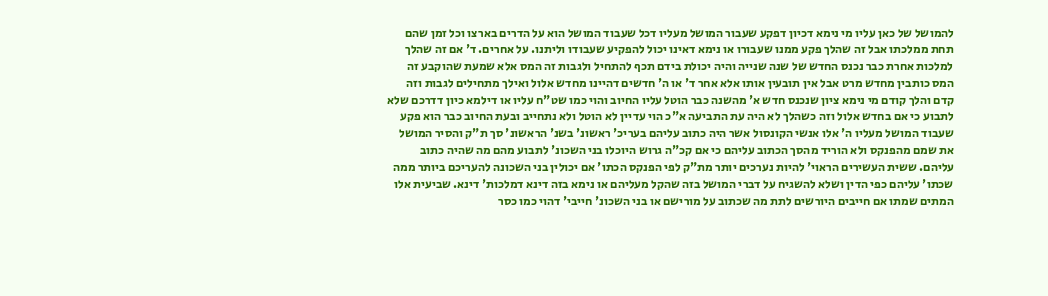להמושל של כאן עליו מי נימא דכיון דפקע שעבור המושל מעליו דכל שעבוד המושל הוא על הדרים בארצו וכל זמן שהם תחת ממלכתו אבל זה שהלך פקע ממנו שעבורו או נימא דאינו יכול להפקיע שעבודו וליתנו. על אחרים. ד' אם זה שהלך למלכות אחרת כבר נכנס החדש של שנה שנייה והיה יכולת בידם תכף להתחיל ולגבות זה המס אלא שמעת שהוקבע זה המס כותבין מחדש מרט אבל אין תובעין אותו אלא אחר ד' או ה' חדשים דהיינו מחדש אלול ואילך מתחילים לגבות וזה קדם והלך קודם מי נימא ציון שנכנס חדש א' מהשנה כבר הוטל עליו החיוב והוי כמו שט"ח עליו או דילמא כיון דדרכם שלא לתבוע כי אם בחדש אלול וזה כשהלך לא היה עת התביעה א"כ הוי עדיין לא הוטל ולא נתחייב ובעת החיוב כבר הוא פקע שעבוד המושל מעליו ה' אלו אנשי הקונסול אשר היה כתוב עליהם בעריכ' ראשונ' בשנ' הראשונ' סך ת"ק והסיר המושל את שמם מהפנקס ולא הוריד מהסך הכתוב עליהם כי אם קכ"ה גרוש היוכלו בני השכונ' לתבוע מהם מה שהיה כתוב עליהם. ששית העשירים הראוי' להיות נערכים יותר מת"ק לפי הפנקס הכתו' אם יכולין בני השכונה להעריכם ביותר ממה שכתו' עליהם כפי הדין ושלא להשגיח על דברי המושל בזה שהקל מעליהם או נימא בזה דינא דמלכות' דינא. שביעית אלו המתים שמתו אם חייבים היורשים לתת מה שכתוב על מורישם או בני השכונ' חייבי' דהוי כמו כסר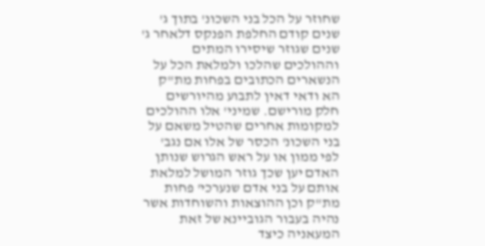שחוזר על הכל בני השכונ' בתוך ג' שנים קודם החלפת הפנקס דלאחר ג' שנים שגוזר שיסירו המתים וההולכים שהלכו ולמלאת הכל על הנשארים הכתובים בפחות מת"ק הא ודאי דאין לתבוע מהיורשים חלק מורישם. שמיני' אלו ההולכים למקומות אחרים שהטיל משאם על בני השכונ' הכסר של אלו אם נגב' לפי ממון או על ראש הגרוש שנותן האדם יען שכך גוזר המושל למלאת אותם על בני אדם שנערכי' פחות מת"ק וכן ההוצאות והשוחדות אשר נהיה בעבור הגוביינא של זאת המעאניה כיצד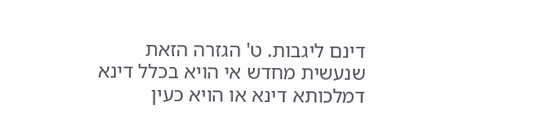דינם ליגבות. ט' הגזרה הזאת שנעשית מחדש אי הויא בכלל דינא דמלכותא דינא או הויא כעין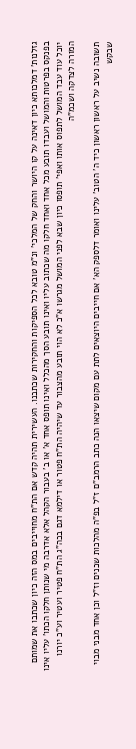גזלנות' דמלכותא כיון דאינה על קו היושר והחק של המלכי' ונ"מ טובא לכל הספיקות והחקירות שכתבנו. העשירית תהיה קדש אם הת"ח מחוייבים במס הזה כיון שכתבו את שמותם בפנקס בפרטות והמושל ועבדו תובע מכל אחד ואחד חלקו מה שכתוב עליו ואינו תובע הסך מהכלל ואינו תופס אחד א' או ב' בעבור הקהל אלא אדרבה מי שנותן חלקו הכתו' עליו אינו יוכל עוד עבד המושל לתפוס אותו ואפי' תופסו כיון שבא לפני המושל מגרשו א"כ לא הוי תובע מהצבור עד שיהיה הת"ח פטור או דילמא דגם בכה"ג הת"ח פטיר ועטיר וע"כ יורנו המורה לצדקה ושכמ"ה

תשובה נשיב על ראשון ראשון כיד ה' הטוב' עלינו ואומר דלספק הא' אם חייבים היוצאים לתת עם מקום שיצאו הנה כתב הרמב"ם ז"ל בפ"ה מהלכות שכנים וז"ל וכן אחד מבני מבוי שבקש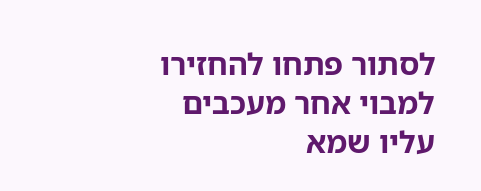לסתור פתחו להחזירו למבוי אחר מעכבים עליו שמא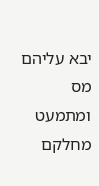יבא עליהם מס ומתמעט מחלקם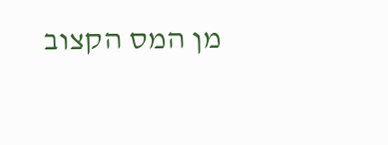מן המס הקצוב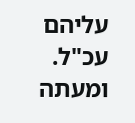עליהם עכ"ל. ומעתה